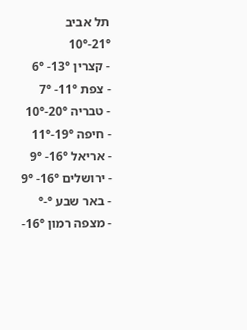תל אביב
21°-10°
- קצרין 13°- 6°
- צפת 11°- 7°
- טבריה 20°-10°
- חיפה 19°-11°
- אריאל 16°- 9°
- ירושלים 16°- 9°
- באר שבע °-°
- מצפה רמון 16°-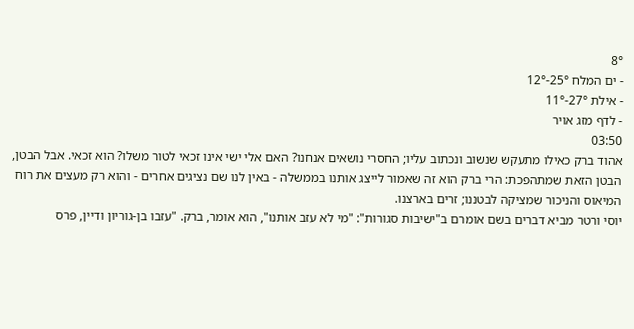8°
- ים המלח 25°-12°
- אילת 27°-11°
- לדף מזג אויר
03:50
אהוד ברק כאילו מתעקש שנשוב ונכתוב עליו; החסרי נושאים אנחנו? האם אלי ישי אינו זכאי לטור משלו? הוא זכאי. אבל הבטן, הבטן הזאת שמתהפכת: הרי ברק הוא זה שאמור לייצג אותנו בממשלה - באין לנו שם נציגים אחרים - והוא רק מעצים את רוח המיאוס והניכור שמציקה לבטננו; זרים בארצנו.
יוסי ורטר מביא דברים בשם אומרם ב"ישיבות סגורות": "מי לא עזב אותנו", הוא אומר, ברק. "עזבו בן-גוריון ודיין, פרס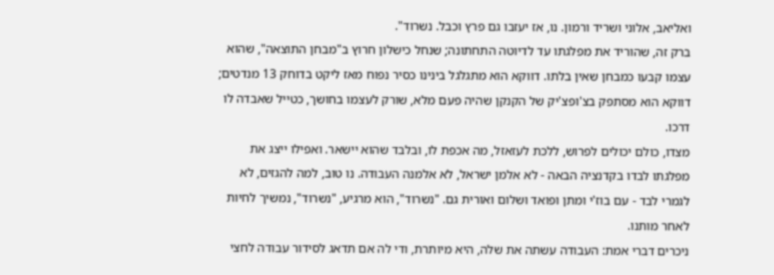ואליאב, אלוני ושריד ורמון. נו, אז יעזבו גם פרץ וכבל. נשרוד".
ברק זה, שהוריד את מפלגתו עד לדיוטה התחתונה; שנחל כישלון חרוץ ב"מבחן התוצאה", שהוא עצמו קבעו כמבחן שאין בלתו. דווקא הוא מתגלגל בינינו כסיר נפוח מאז ליקט בדוחק 13 מנדטים; דווקא הוא מסתפק בצ'ופצ'יק של הקנקן שהיה פעם מלא, שורק לעצמו בחושך, כטייל שאבדה לו דרכו.
מצדו, כולם יכולים לפרוש, ללכת לעזאזל, מה אכפת לו, ובלבד שהוא יישאר. ואפילו ייצג את מפלגתו לבדו בקדנציה הבאה - לא אלמן ישראל, לא אלמנה העבודה. נו טוב, למה להגזים, לא לגמרי לבד - עם בוז'י ומתן ופואד ושלום ואורית גם. "נשרוד", הוא מרגיע, "נשרוד", נמשיך לחיות לאחר מותנו.
ניכרים דברי אמת: העבודה עשתה את שלה, היא מיותרת, ודי לה אם תדאג לסידור עבודה לחצי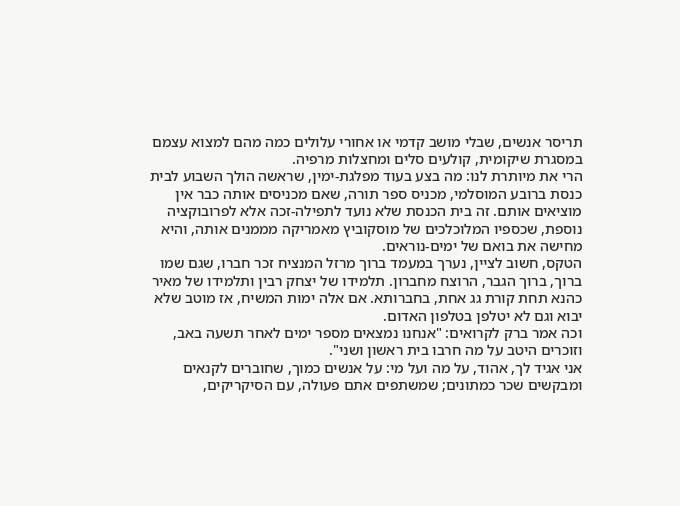תריסר אנשים, שבלי מושב קדמי או אחורי עלולים כמה מהם למצוא עצמם במסגרת שיקומית, קולעים סלים ומחצלות מרפיה.
הרי את מיותרת לנו: מה בצע בעוד מפלגת-ימין, שראשה הולך השבוע לבית כנסת ברובע המוסלמי, מכניס ספר תורה, שאם מכניסים אותה כבר אין מוציאים אותם. זה בית הכנסת שלא נועד לתפילה-זכה אלא לפרובוקציה נוספת, שכספיו המלוכלכים של מוסקוביץ מאמריקה מממנים אותה, והיא מחישה את בואם של ימים-נוראים.
הטקס, חשוב לציין, נערך במעמד ברוך מרזל המנציח זכר חברו, שגם שמו ברוך, ברוך הגבר, הרוצח מחברון. תלמידו של יצחק רבין ותלמידו של מאיר כהנא תחת קורת גג אחת, בחברותא. אם אלה ימות המשיח, אז מוטב שלא יבוא וגם לא יטלפן בטלפון האדום.
וכה אמר ברק לקרואים: "אנחנו נמצאים מספר ימים לאחר תשעה באב, וזוכרים היטב על מה חרבו בית ראשון ושני".
אני אגיד לך, אהוד, על מה ועל מי: על אנשים כמוך, שחוברים לקנאים ומבקשים שכר כמתונים; שמשתפים אתם פעולה, עם הסיקריקים,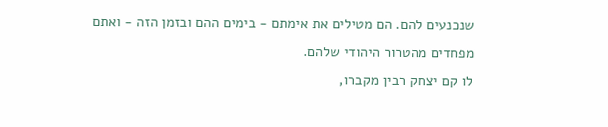שנכנעים להם. הם מטילים את אימתם - בימים ההם ובזמן הזה - ואתם מפחדים מהטרור היהודי שלהם.
לו קם יצחק רבין מקברו,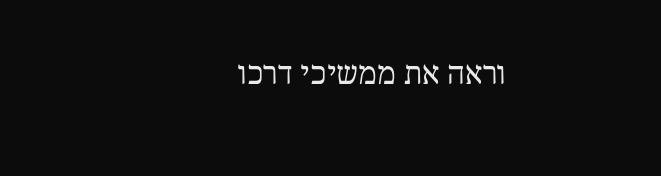וראה את ממשיכי דרכו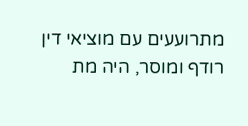מתרועעים עם מוציאי דין רודף ומוסר, היה מת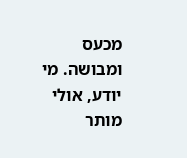מכעס ומבושה. מי יודע, אולי מותר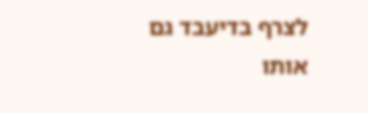לצרף בדיעבד גם אותו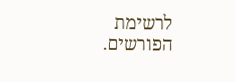לרשימת הפורשים.